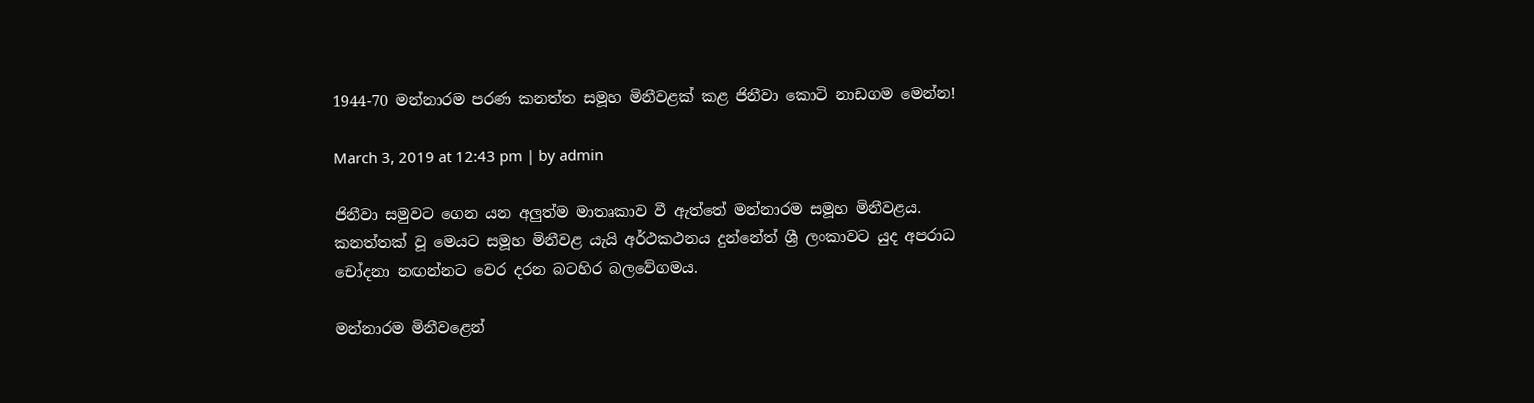1944-70 මන්නාරම පරණ කනත්ත සමූහ මිනීවළක් කළ ජිනීවා කොටි නාඩගම මෙන්න!

March 3, 2019 at 12:43 pm | by admin

ජිනීවා සමුවට ගෙන යන අලුත්ම මාතෘකාව වී ඇත්තේ මන්නාරම සමූහ මිනීවළය. කනත්තක් වූ මෙයට සමූහ මිනීවළ යැයි අර්ථකථනය දුන්නේත් ශ්‍රී ලංකාවට යුද අපරාධ චෝදනා නඟන්නට වෙර දරන බටහිර බලවේගමය.

මන්නාරම මිනීවළෙන්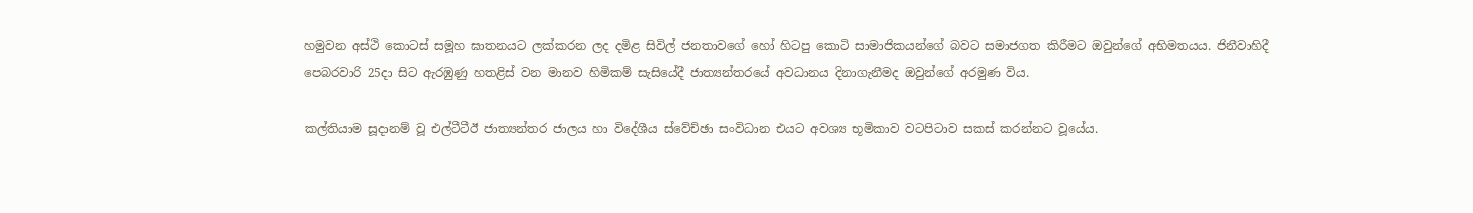හමුවන අස්ථි කොටස් සමූහ ඝාතනයට ලක්කරන ලද දමිළ සිවිල් ජනතාවගේ හෝ හිටපු කොටි සාමාජිකයන්ගේ බවට සමාජගත කිරීමට ඔවුන්ගේ අභිමතයය. ජිනීවාහිදී පෙබරවාරි 25දා සිට ඇරඹුණු හතළිස් වන මානව හිමිකම් සැසියේදී ජාත්‍යන්තරයේ අවධානය දිනාගැනීමද ඔවුන්ගේ අරමුණ විය.

කල්තියාම සූදානම් වූ එල්ටීටීඊ ජාත්‍යන්තර ජාලය හා විදේශීය ස්වේච්ඡා සංවිධාන එයට අවශ්‍ය භූමිකාව වටපිටාව සකස් කරන්නට වූයේය.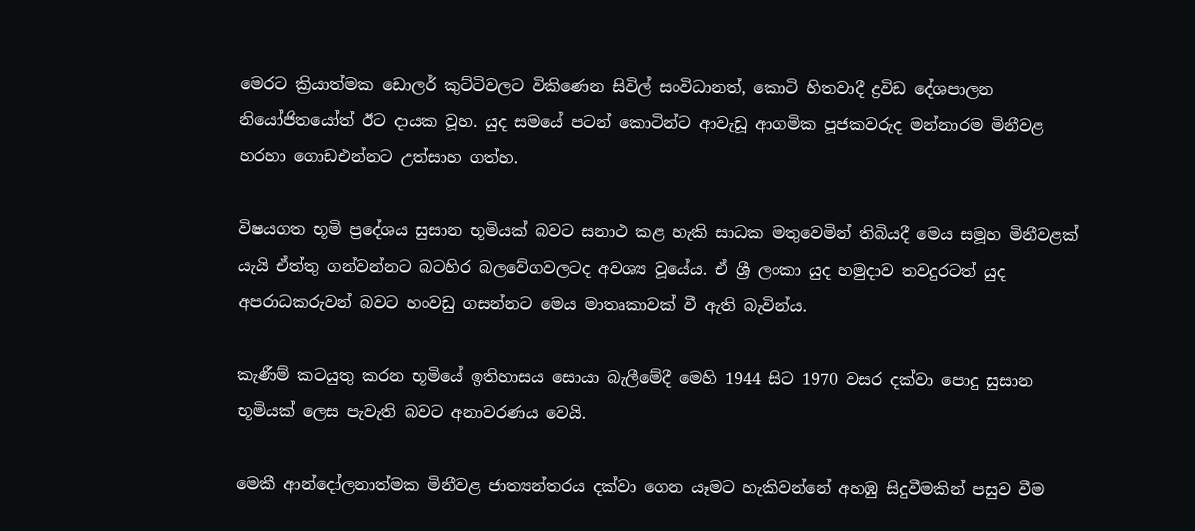මෙරට ක්‍රියාත්මක ඩොලර් කුට්ටිවලට විකිණෙන සිවිල් සංවිධානත්, කොටි හිතවාදී ද්‍රවිඩ දේශපාලන නියෝජිතයෝත් ඊට දායක වූහ. යුද සමයේ පටන් කොටින්ට ආවැඩූ ආගමික පූජකවරුද මන්නාරම මිනීවළ හරහා ගොඩඑන්නට උත්සාහ ගත්හ.

විෂයගත භූමි ප්‍රදේශය සුසාන භූමියක් බවට සනාථ කළ හැකි සාධක මතුවෙමින් තිබියදී මෙය සමූහ මිනීවළක් යැයි ඒත්තු ගන්වන්නට බටහිර බලවේගවලටද අවශ්‍ය වූයේය. ඒ ශ්‍රී ලංකා යුද හමුදාව තවදුරටත් යුද අපරාධකරුවන් බවට හංවඩු ගසන්නට මෙය මාතෘකාවක් වී ඇති බැවින්ය.

කැණීම් කටයුතු කරන භූමියේ ඉතිහාසය සොයා බැලීමේදී මෙහි 1944 සිට 1970 වසර දක්වා පොදු සුසාන භූමියක් ලෙස පැවැති බවට අනාවරණය වෙයි.

මෙකී ආන්දෝලනාත්මක මිනීවළ ජාත්‍යන්තරය දක්වා ගෙන යෑමට හැකිවන්නේ අහඹු සිදුවීමකින් පසුව වීම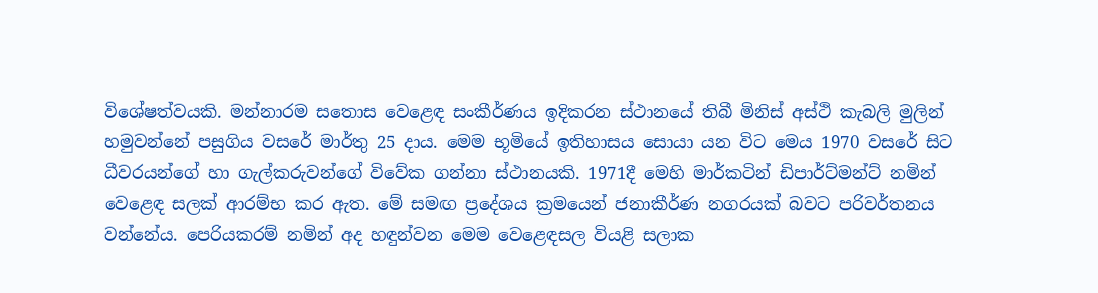විශේෂත්වයකි. මන්නාරම සතොස වෙළෙඳ සංකීර්ණය ඉදිකරන ස්ථානයේ තිබී මිනිස් අස්ථි කැබලි මුලින් හමුවන්නේ පසුගිය වසරේ මාර්තු 25 දාය. මෙම භූමියේ ඉතිහාසය සොයා යන විට මෙය 1970 වසරේ සිට ධීවරයන්ගේ හා ගැල්කරුවන්ගේ විවේක ගන්නා ස්ථානයකි. 1971දී මෙහි මාර්කටින් ඩිපාර්ට්මන්ට් නමින් වෙළෙඳ සලක් ආරම්භ කර ඇත. මේ සමඟ ප්‍රදේශය ක්‍රමයෙන් ජනාකීර්ණ නගරයක් බවට පරිවර්තනය වන්නේය. පෙරියකරම් නමින් අද හඳුන්වන මෙම වෙළෙඳසල වියළි සලාක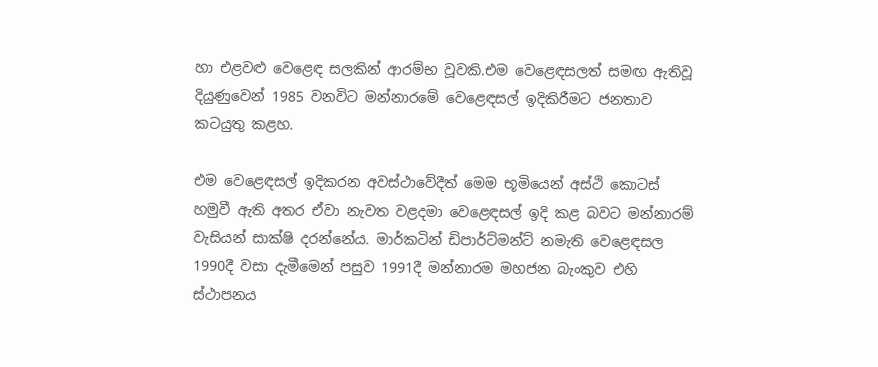හා එළවළු වෙළෙඳ සලකින් ආරම්භ වූවකි.එම වෙළෙඳසලත් සමඟ ඇතිවූ දියුණුවෙන් 1985 වනවිට මන්නාරමේ වෙළෙඳසල් ඉදිකිරීමට ජනතාව කටයුතු කළහ.

එම වෙළෙඳසල් ඉදිකරන අවස්ථාවේදීත් මෙම භූමියෙන් අස්ථි කොටස් හමුවී ඇති අතර ඒවා නැවත වළදමා වෙළෙඳසල් ඉදි කළ බවට මන්නාරම් වැසියන් සාක්ෂි දරන්නේය. මාර්කටින් ඩිපාර්ට්මන්ට් නමැති වෙළෙඳසල 1990දී වසා දැමීමෙන් පසුව 1991දී මන්නාරම මහජන බැංකුව එහි ස්ථාපනය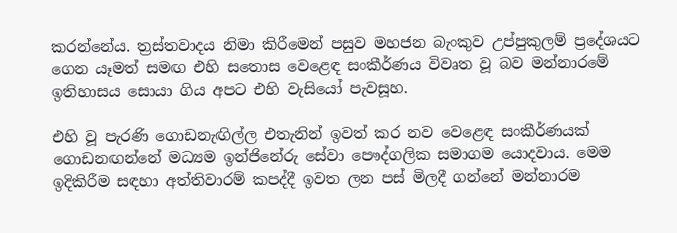කරන්නේය. ත්‍රස්තවාදය නිමා කිරීමෙන් පසුව මහජන බැංකුව උප්පුකුලම් ප්‍රදේශයට ගෙන යෑමත් සමඟ එහි සතොස වෙළෙඳ සංකීර්ණය විවෘත වූ බව මන්නාරමේ ඉතිහාසය සොයා ගිය අපට එහි වැසියෝ පැවසූහ.

එහි වූ පැරණි ගොඩනැඟිල්ල එතැනින් ඉවත් කර නව වෙළෙඳ සංකීර්ණයක් ගොඩනඟන්නේ මධ්‍යම ඉන්ජිනේරු සේවා පෞද්ගලික සමාගම යොදවාය. මෙම ඉදිකිරීම සඳහා අත්තිවාරම් කපද්දී ඉවත ලන පස් මිලදී ගන්නේ මන්නාරම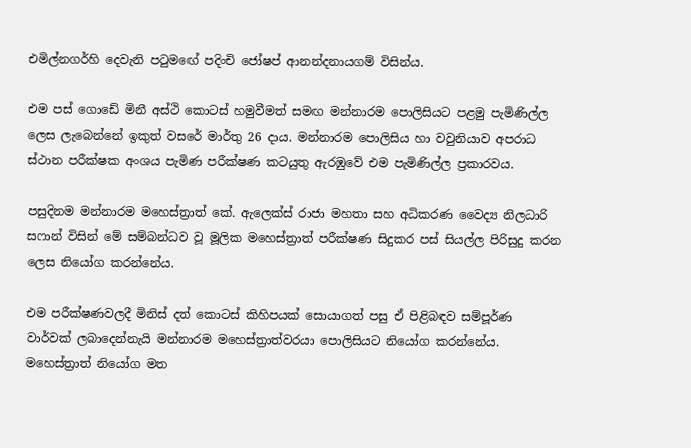එමිල්නගර්හි දෙවැනි පටුමඟේ පදිංචි ජෝෂප් ආනන්දනායගම් විසින්ය.

එම පස් ගොඩේ මිනී අස්ථි කොටස් හමුවීමත් සමඟ මන්නාරම පොලිසියට පළමු පැමිණිල්ල ලෙස ලැබෙන්නේ ඉකුත් වසරේ මාර්තු 26 දාය. මන්නාරම පොලිසිය හා වවුනියාව අපරාධ ස්ථාන පරීක්ෂක අංශය පැමිණ පරීක්ෂණ කටයුතු ඇරඹුවේ එම පැමිණිල්ල ප්‍රකාරවය.

පසුදිනම මන්නාරම මහෙස්ත්‍රාත් කේ. ඇලෙක්ස් රාජා මහතා සහ අධිකරණ වෛද්‍ය නිලධාරි සෆාන් විසින් මේ සම්බන්ධව වූ මූලික මහෙස්ත්‍රාත් පරීක්ෂණ සිදුකර පස් සියල්ල පිරිසුදු කරන ලෙස නියෝග කරන්නේය.

එම පරීක්ෂණවලදී මිනිස් දත් කොටස් කිහිපයක් සොයාගත් පසු ඒ පිළිබඳව සම්පූර්ණ වාර්වක් ලබාදෙන්නැයි මන්නාරම මහෙස්ත්‍රාත්වරයා පොලිසියට නියෝග කරන්නේය. මහෙස්ත්‍රාත් නියෝග මත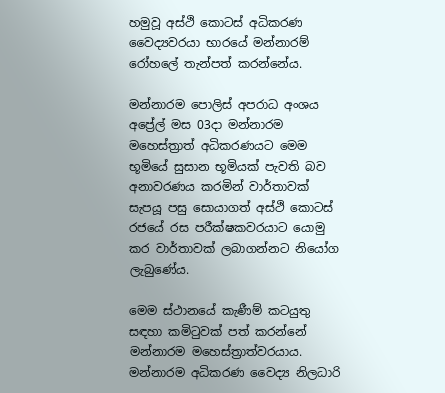හමුවූ අස්ථි කොටස් අධිකරණ වෛද්‍යවරයා භාරයේ මන්නාරම් රෝහලේ තැන්පත් කරන්නේය.

මන්නාරම පොලිස් අපරාධ අංශය අප්‍රේල් මස 03දා මන්නාරම මහෙස්ත්‍රාත් අධිකරණයට මෙම භූමියේ සුසාන භූමියක් පැවති බව අනාවරණය කරමින් වාර්තාවක් සැපයූ පසු සොයාගත් අස්ථි කොටස් රජයේ රස පරීක්ෂකවරයාට යොමු කර වාර්තාවක් ලබාගන්නට නියෝග ලැබුණේය.

මෙම ස්ථානයේ කැණීම් කටයුතු සඳහා කමිටුවක් පත් කරන්නේ මන්නාරම මහෙස්ත්‍රාත්වරයාය. මන්නාරම අධිකරණ වෛද්‍ය නිලධාරි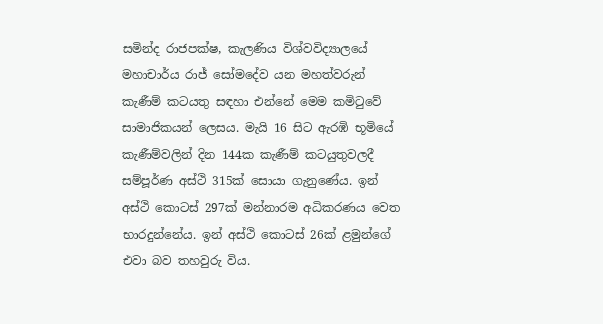සමින්ද රාජපක්ෂ, කැලණිය විශ්වවිද්‍යාලයේ මහාචාර්ය රාජ් සෝමදේව යන මහත්වරුන් කැණීම් කටයතු සඳහා එන්නේ මෙම කමිටුවේ සාමාජිකයන් ලෙසය. මැයි 16 සිට ඇරඹි භූමියේ කැණීම්වලින් දින 144ක කැණීම් කටයුතුවලදී සම්පූර්ණ අස්ථි 315ක් සොයා ගැනුණේය. ඉන් අස්ථි කොටස් 297ක් මන්නාරම අධිකරණය වෙත භාරදුන්නේය. ඉන් අස්ථි කොටස් 26ක් ළමුන්ගේ එවා බව තහවුරු විය.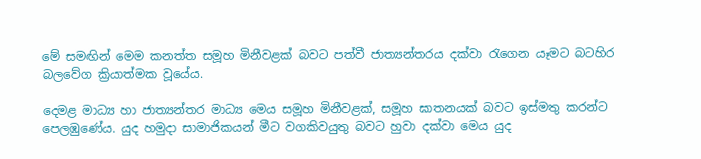මේ සමඟින් මෙම කනත්ත සමූහ මිනීවළක් බවට පත්වී ජාත්‍යන්තරය දක්වා රැගෙන යෑමට බටහිර බලවේග ක්‍රියාත්මක වූයේය.

දෙමළ මාධ්‍ය හා ජාත්‍යන්තර මාධ්‍ය මෙය සමූහ මිනීවළක්, සමූහ ඝාතනයක් බවට ඉස්මතු කරන්ට පෙලඹුණේය. යුද හමුදා සාමාජිකයන් මීට වගකිවයුතු බවට හුවා දක්වා මෙය යුද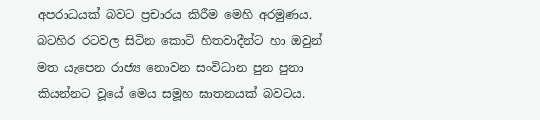අපරාධයක් බවට ප්‍රචාරය කිරීම මෙහි අරමුණය. බටහිර රටවල සිටින කොටි හිතවාදීන්ට හා ඔවුන් මත යැපෙන රාජ්‍ය නොවන සංවිධාන පුන පුනා කියන්නට වූයේ මෙය සමූහ ඝාතනයක් බවටය.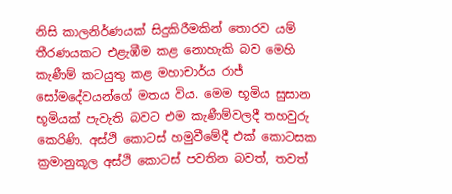නිසි කාලනිර්ණයක් සිදුකිරීමකින් තොරව යම් තීරණයකට එළැඹීම කළ නොහැකි බව මෙහි කැණීම් කටයුතු කළ මහාචාර්ය රාජ් සෝමදේවයන්ගේ මතය විය. මෙම භූමිය සුසාන භූමියක් පැවැති බවට එම කැණීම්වලදී තහවුරු කෙරිණි. අස්ථි කොටස් හමුවීමේදී එක් කොටසක ක්‍රමානුකූල අස්ථි කොටස් පවතින බවත්, තවත්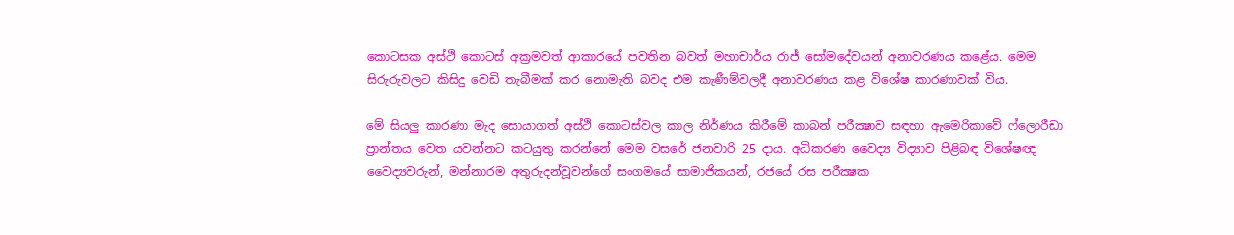කොටසක අස්ථි කොටස් අක්‍රමවත් ආකාරයේ පවතින බවත් මහාචාර්ය රාජ් සෝමදේවයන් අනාවරණය කළේය. මෙම සිරුරුවලට කිසිදු වෙඩි තැබීමක් කර නොමැති බවද එම කැණීම්වලදී අනාවරණය කළ විශේෂ කාරණාවක් විය.

මේ සියලු කාරණා මැද සොයාගත් අස්ථි කොටස්වල කාල නිර්ණය කිරීමේ කාබන් පරීක්‍ෂාව සඳහා ඇමෙරිකාවේ ෆ්ලොරීඩා ප්‍රාන්තය වෙත යවන්නට කටයුතු කරන්නේ මෙම වසරේ ජනවාරි 25 දාය. අධිකරණ වෛද්‍ය විද්‍යාව පිළිබඳ විශේෂඥ වෛද්‍යවරුන්, මන්නාරම අතුරුදන්වූවන්ගේ සංගමයේ සාමාජිකයන්, රජයේ රස පරීක්‍ෂක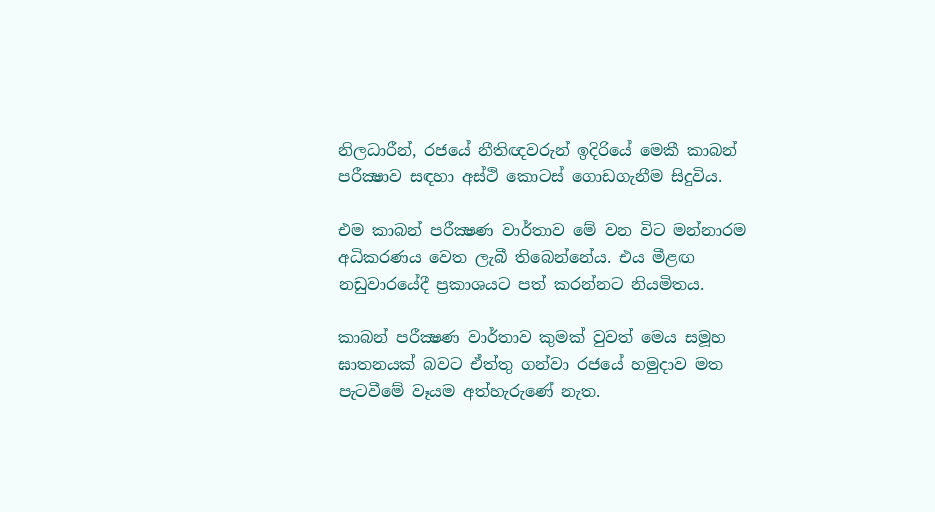නිලධාරීන්, රජයේ නීතිඥවරුන් ඉදිරියේ මෙකී කාබන් පරීක්‍ෂාව සඳහා අස්ථි කොටස් ගොඩගැනීම සිදුවිය.

එම කාබන් පරීක්‍ෂණ වාර්තාව මේ වන විට මන්නාරම අධිකරණය වෙත ලැබී තිබෙන්නේය. එය මීළඟ නඩුවාරයේදී ප්‍රකාශයට පත් කරන්නට නියමිතය.

කාබන් පරීක්‍ෂණ වාර්තාව කුමක් වුවත් මෙය සමූහ ඝාතනයක් බවට ඒත්තු ගන්වා රජයේ හමුදාව මත පැටවීමේ වෑයම අත්හැරුණේ නැත.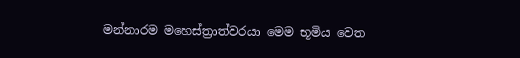මන්නාරම මහෙස්ත්‍රාත්වරයා මෙම භූමිය වෙත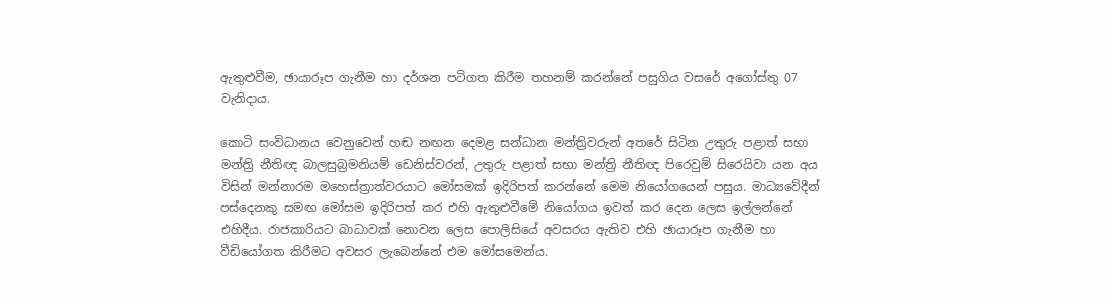ඇතුළුවීම, ඡායාරූප ගැනීම හා දර්ශන පටිගත කිරීම තහනම් කරන්නේ පසුගිය වසරේ අගෝස්තු 07 වැනිදාය.

කොටි සංවිධානය වෙනුවෙන් හඬ නඟන දෙමළ සන්ධාන මන්ත්‍රිවරුන් අතරේ සිටින උතුරු පළාත් සභා මන්ත්‍රි නීතිඥ බාලසුබ්‍රමනියම් ඩෙනිස්වරන්, උතුරු පළාත් සභා මන්ත්‍රි නීතිඥ පිරෙවුම් සිරෙයිවා යන අය විසින් මන්නාරම මහෙස්ත්‍රාත්වරයාට මෝසමක් ඉදිරිපත් කරන්නේ මෙම නියෝගයෙන් පසුය. මාධ්‍යවේදීන් පස්දෙනකු සමඟ මෝසම ඉදිරිපත් කර එහි ඇතුළුවීමේ නියෝගය ඉවත් කර දෙන ලෙස ඉල්ලන්නේ එහිදීය. රාජකාරියට බාධාවක් නොවන ලෙස පොලිසියේ අවසරය ඇතිව එහි ඡායාරූප ගැනීම හා වීඩියෝගත කිරීමට අවසර ලැබෙන්නේ එම මෝසමෙන්ය.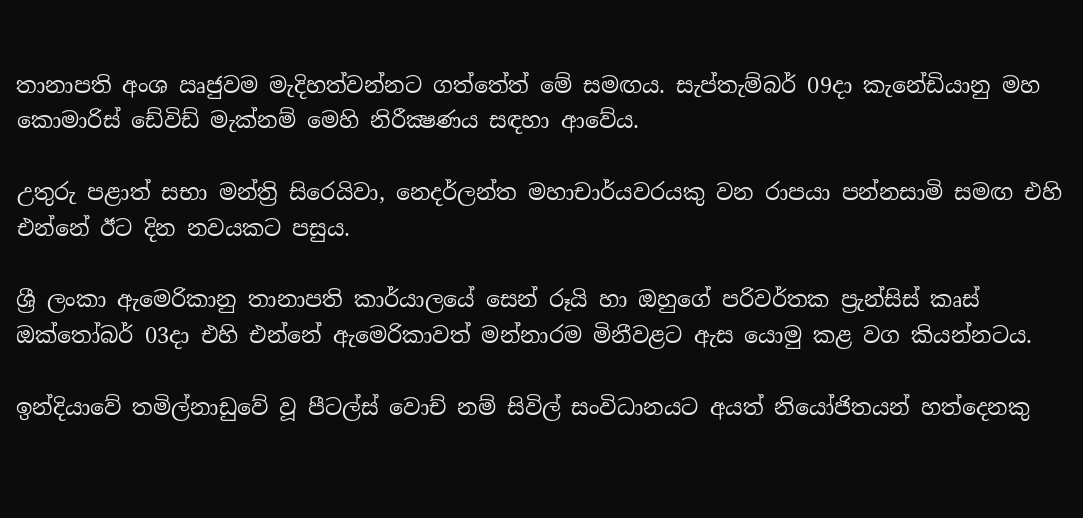තානාපති අංශ ඍජුවම මැදිහත්වන්නට ගත්තේත් මේ සමඟය. සැප්තැම්බර් 09දා කැනේඩියානු මහ කොමාරිස් ඩේවිඩ් මැක්නම් මෙහි නිරීක්‍ෂණය සඳහා ආවේය.

උතුරු පළාත් සභා මන්ත්‍රි සිරෙයිවා, නෙදර්ලන්ත මහාචාර්යවරයකු වන රාපයා පන්නසාමි සමඟ එහි එන්නේ ඊට දින නවයකට පසුය.

ශ්‍රී ලංකා ඇමෙරිකානු තානාපති කාර්යාලයේ සෙන් රූයි හා ඔහුගේ පරිවර්තක ප්‍රැන්සිස් කෘස් ඔක්තෝබර් 03දා එහි එන්නේ ඇමෙරිකාවත් මන්නාරම මිනීවළට ඇස යොමු කළ වග කියන්නටය.

ඉන්දියාවේ තමිල්නාඩුවේ වූ පීටල්ස් වොච් නම් සිවිල් සංවිධානයට අයත් නියෝජිතයන් හත්දෙනකු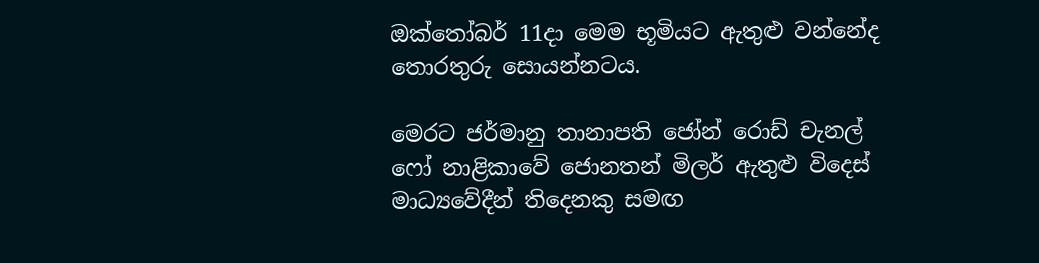ඔක්තෝබර් 11දා මෙම භූමියට ඇතුළු වන්නේද තොරතුරු සොයන්නටය.

මෙරට ජර්මානු තානාපති ජෝන් රොඩ් චැනල් ෆෝ නාළිකාවේ ජොනතන් මිලර් ඇතුළු විදෙස් මාධ්‍යවේදීන් තිදෙනකු සමඟ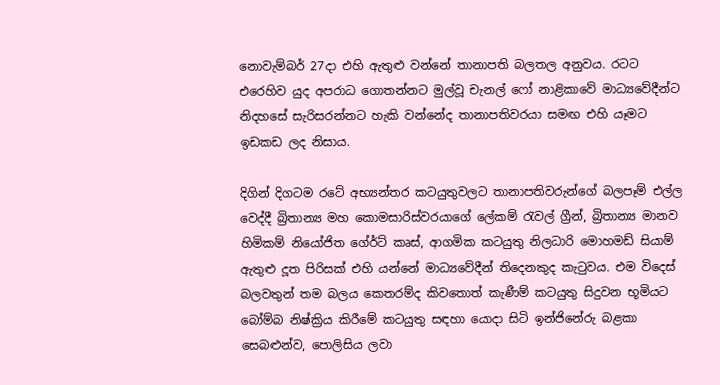නොවැම්බර් 27දා එහි ඇතුළු වන්නේ තානාපති බලතල අනුවය. රටට එරෙහිව යුද අපරාධ ගොතන්නට මුල්වූ චැනල් ෆෝ නාළිකාවේ මාධ්‍යවේදීන්ට නිදහසේ සැරිසරන්නට හැකි වන්නේද තානාපතිවරයා සමඟ එහි යෑමට ඉඩකඩ ලද නිසාය.

දිගින් දිගටම රටේ අභ්‍යන්තර කටයුතුවලට තානාපතිවරුන්ගේ බලපෑම් එල්ල වෙද්දී බ්‍රිතාන්‍ය මහ කොමසාරිස්වරයාගේ ලේකම් රැවල් ග්‍රීන්, බ්‍රිතාන්‍ය මානව හිමිකම් නියෝජිත ගේ‍ර්ට් කෘස්, ආගමික කටයුතු නිලධාරි මොහමඩ් සියාම් ඇතුළු දූත පිරිසක් එහි යන්නේ මාධ්‍යවේදීන් තිදෙනකුද කැටුවය. එම විදෙස් බලවතුන් තම බලය කෙතරම්ද කිවතොත් කැණීම් කටයුතු සිදුවන භූමියට බෝම්බ නිෂ්ක්‍රිය කිරීමේ කටයුතු සඳහා යොදා සිටි ඉන්ජිනේරු බළකා සෙබළුන්ව, පොලිසිය ලවා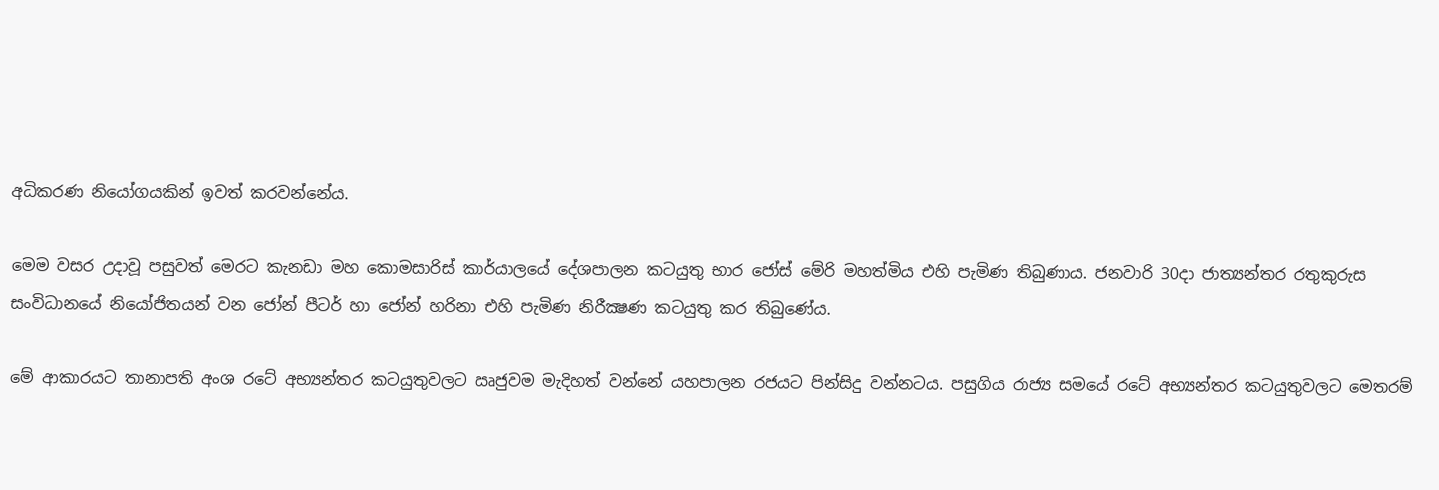අධිකරණ නියෝගයකින් ඉවත් කරවන්නේය.

මෙම වසර උදාවූ පසුවත් මෙරට කැනඩා මහ කොමසාරිස් කාර්යාලයේ දේශපාලන කටයුතු භාර ජෝස් මේරි මහත්මිය එහි පැමිණ තිබුණාය. ජනවාරි 30දා ජාත්‍යන්තර රතුකුරුස සංවිධානයේ නියෝජිතයන් වන ජෝන් පීටර් හා ජෝන් හරිනා එහි පැමිණ නිරීක්‍ෂණ කටයුතු කර තිබුණේය.

මේ ආකාරයට තානාපති අංශ රටේ අභ්‍යන්තර කටයුතුවලට ඍජුවම මැදිහත් වන්නේ යහපාලන රජයට පින්සිදු වන්නටය. පසුගිය රාජ්‍ය සමයේ රටේ අභ්‍යන්තර කටයුතුවලට මෙතරම්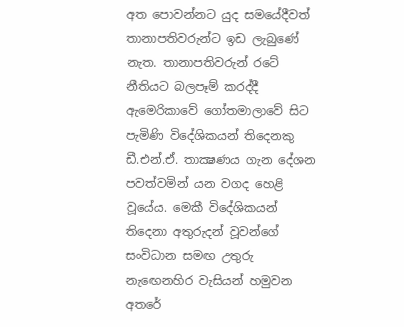අත පොවන්නට යුද සමයේදීවත් තානාපතිවරුන්ට ඉඩ ලැබුණේ නැත. තානාපතිවරුන් රටේ නීතියට බලපෑම් කරද්දී ඇමෙරිකාවේ ගෝතමාලාවේ සිට පැමිණි විදේශිකයන් තිදෙනකු ඩී.එන්.ඒ. තාක්‍ෂණය ගැන දේශන පවත්වමින් යන වගද හෙළි වූයේය. මෙකී විදේශිකයන් තිදෙනා අතුරුදන් වූවන්ගේ සංවිධාන සමඟ උතුරු නැඟෙනහිර වැසියන් හමුවන අතරේ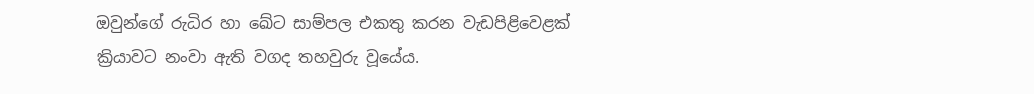ඔවුන්ගේ රුධිර හා ඛේට සාම්පල එකතු කරන වැඩපිළිවෙළක් ක්‍රියාවට නංවා ඇති වගද තහවුරු වූයේය.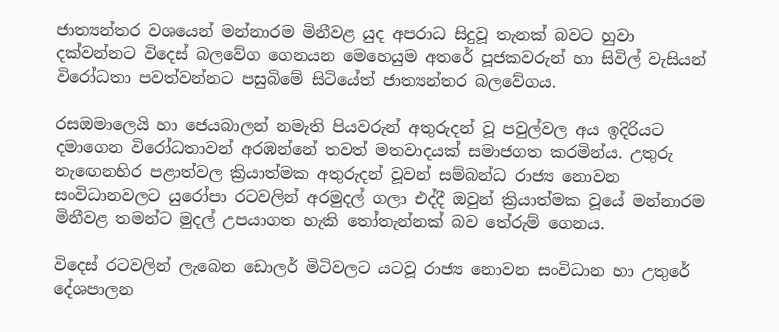ජාත්‍යන්තර වශයෙන් මන්නාරම මිනීවළ යුද අපරාධ සිදුවූ තැනක් බවට හුවා දක්වන්නට විදෙස් බලවේග ගෙනයන මෙහෙයුම අතරේ පූජකවරුන් හා සිවිල් වැසියන් විරෝධතා පවත්වන්නට පසුබිමේ සිටියේත් ජාත්‍යන්තර බලවේගය.

රසඔමාලෙයි හා ජෙයබාලන් නමැති පියවරුන් අතුරුදන් වූ පවුල්වල අය ඉදිරියට දමාගෙන විරෝධතාවන් අරඹන්නේ තවත් මතවාදයක් සමාජගත කරමින්ය. උතුරු නැඟෙනහිර පළාත්වල ක්‍රියාත්මක අතුරුදන් වූවන් සම්බන්ධ රාජ්‍ය නොවන සංවිධානවලට යුරෝපා රටවලින් අරමුදල් ගලා එද්දී ඔවුන් ක්‍රියාත්මක වූයේ මන්නාරම මිනීවළ තමන්ට මුදල් උපයාගත හැකි තෝතැන්නක් බව තේරුම් ගෙනය.

විදෙස් රටවලින් ලැබෙන ඩොලර් මිටිවලට යටවූ රාජ්‍ය නොවන සංවිධාන හා උතුරේ දේශපාලන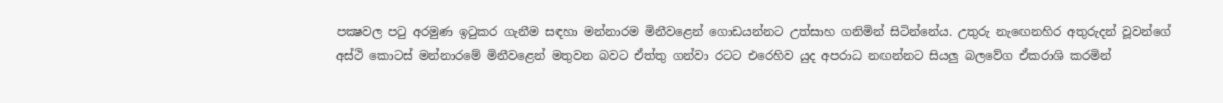පක්‍ෂවල පටු අරමුණ ඉටුකර ගැනීම සඳහා මන්නාරම මිනීවළෙන් ගොඩයන්නට උත්සාහ ගනිමින් සිටින්නේය. උතුරු නැඟෙනහිර අතුරුදන් වූවන්ගේ අස්ථි කොටස් මන්නාරමේ මිනීවළෙන් මතුවන බවට ඒත්තු ගන්වා රටට එරෙහිව යුද අපරාධ නඟන්නට සියලු බලවේග ඒකරාශි කරමින්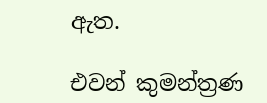ඇත.

එවන් කුමන්ත්‍රණ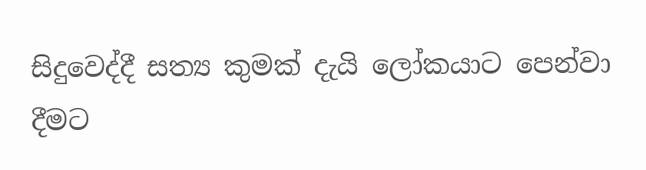සිදුවෙද්දී සත්‍ය කුමක් දැයි ලෝකයාට පෙන්වා දීමට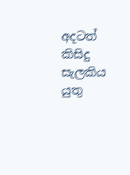අදටත් කිසිදු සැලකිය යුතු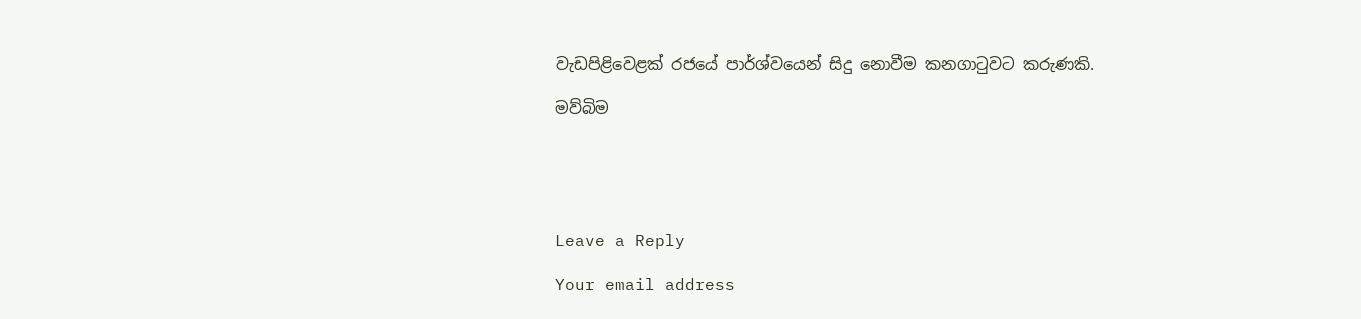වැඩපිළිවෙළක් රජයේ පාර්ශ්වයෙන් සිදු නොවීම කනගාටුවට කරුණකි.

මව්බිම





Leave a Reply

Your email address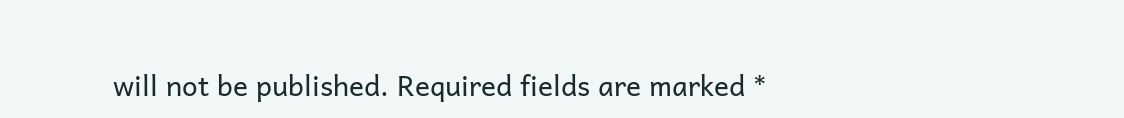will not be published. Required fields are marked *